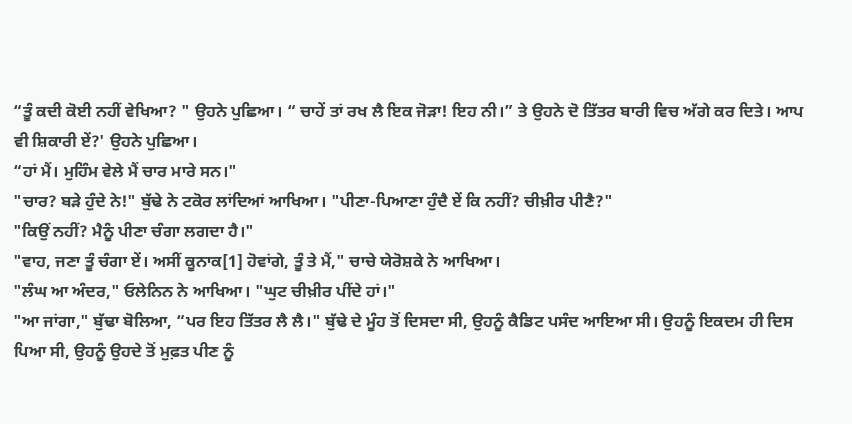“ਤੂੰ ਕਦੀ ਕੋਈ ਨਹੀਂ ਵੇਖਿਆ? " ਉਹਨੇ ਪੁਛਿਆ। “ ਚਾਹੇਂ ਤਾਂ ਰਖ ਲੈ ਇਕ ਜੋੜਾ! ਇਹ ਨੀ।” ਤੇ ਉਹਨੇ ਦੋ ਤਿੱਤਰ ਬਾਰੀ ਵਿਚ ਅੱਗੇ ਕਰ ਦਿਤੇ। ਆਪ ਵੀ ਸ਼ਿਕਾਰੀ ਏਂ?' ਉਹਨੇ ਪੁਛਿਆ।
“ਹਾਂ ਮੈਂ। ਮੁਹਿੰਮ ਵੇਲੇ ਮੈਂ ਚਾਰ ਮਾਰੇ ਸਨ।"
"ਚਾਰ? ਬੜੇ ਹੁੰਦੇ ਨੇ!" ਬੁੱਢੇ ਨੇ ਟਕੋਰ ਲਾਂਦਿਆਂ ਆਖਿਆ। "ਪੀਣਾ-ਪਿਆਣਾ ਹੁੰਦੈ ਏਂ ਕਿ ਨਹੀਂ? ਚੀਖ਼ੀਰ ਪੀਣੈ?"
"ਕਿਉਂ ਨਹੀਂ? ਮੈਨੂੰ ਪੀਣਾ ਚੰਗਾ ਲਗਦਾ ਹੈ।"
"ਵਾਹ, ਜਣਾ ਤੂੰ ਚੰਗਾ ਏਂ। ਅਸੀਂ ਕੂਨਾਕ[1] ਹੋਵਾਂਗੇ, ਤੂੰ ਤੇ ਮੈਂ," ਚਾਚੇ ਯੇਰੋਸ਼ਕੇ ਨੇ ਆਖਿਆ।
"ਲੰਘ ਆ ਅੰਦਰ," ਓਲੇਨਿਨ ਨੇ ਆਖਿਆ। "ਘੁਟ ਚੀਖ਼ੀਰ ਪੀਂਦੇ ਹਾਂ।"
"ਆ ਜਾਂਗਾ," ਬੁੱਢਾ ਬੋਲਿਆ, “ਪਰ ਇਹ ਤਿੱਤਰ ਲੈ ਲੈ।" ਬੁੱਢੇ ਦੇ ਮੂੰਹ ਤੋਂ ਦਿਸਦਾ ਸੀ, ਉਹਨੂੰ ਕੈਡਿਟ ਪਸੰਦ ਆਇਆ ਸੀ। ਉਹਨੂੰ ਇਕਦਮ ਹੀ ਦਿਸ ਪਿਆ ਸੀ, ਉਹਨੂੰ ਉਹਦੇ ਤੋਂ ਮੁਫ਼ਤ ਪੀਣ ਨੂੰ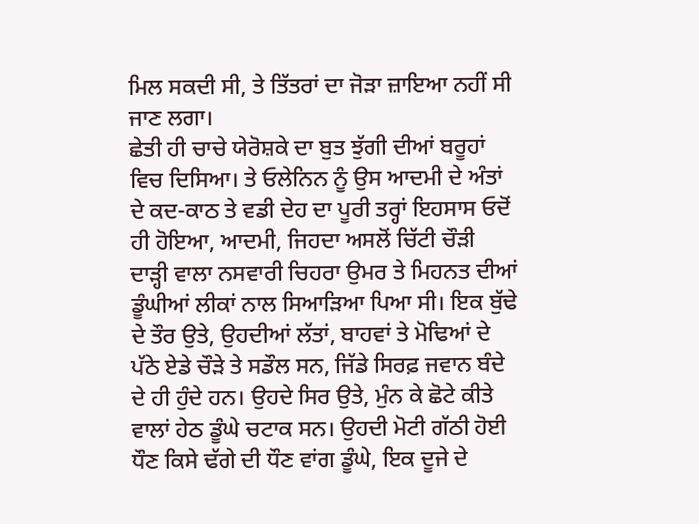ਮਿਲ ਸਕਦੀ ਸੀ, ਤੇ ਤਿੱਤਰਾਂ ਦਾ ਜੋੜਾ ਜ਼ਾਇਆ ਨਹੀਂ ਸੀ ਜਾਣ ਲਗਾ।
ਛੇਤੀ ਹੀ ਚਾਚੇ ਯੇਰੋਸ਼ਕੇ ਦਾ ਬੁਤ ਝੁੱਗੀ ਦੀਆਂ ਬਰੂਹਾਂ ਵਿਚ ਦਿਸਿਆ। ਤੇ ਓਲੇਨਿਨ ਨੂੰ ਉਸ ਆਦਮੀ ਦੇ ਅੰਤਾਂ ਦੇ ਕਦ-ਕਾਠ ਤੇ ਵਡੀ ਦੇਹ ਦਾ ਪੂਰੀ ਤਰ੍ਹਾਂ ਇਹਸਾਸ ਓਦੋਂ ਹੀ ਹੋਇਆ, ਆਦਮੀ, ਜਿਹਦਾ ਅਸਲੋਂ ਚਿੱਟੀ ਚੌੜੀ ਦਾੜ੍ਹੀ ਵਾਲਾ ਨਸਵਾਰੀ ਚਿਹਰਾ ਉਮਰ ਤੇ ਮਿਹਨਤ ਦੀਆਂ ਡੂੰਘੀਆਂ ਲੀਕਾਂ ਨਾਲ ਸਿਆੜਿਆ ਪਿਆ ਸੀ। ਇਕ ਬੁੱਢੇ ਦੇ ਤੌਰ ਉਤੇ, ਉਹਦੀਆਂ ਲੱਤਾਂ, ਬਾਹਵਾਂ ਤੇ ਮੋਢਿਆਂ ਦੇ ਪੱਠੇ ਏਡੇ ਚੌੜੇ ਤੇ ਸਡੌਲ ਸਨ, ਜਿੱਡੇ ਸਿਰਫ਼ ਜਵਾਨ ਬੰਦੇ ਦੇ ਹੀ ਹੁੰਦੇ ਹਨ। ਉਹਦੇ ਸਿਰ ਉਤੇ, ਮੁੰਨ ਕੇ ਛੋਟੇ ਕੀਤੇ ਵਾਲਾਂ ਹੇਠ ਡੂੰਘੇ ਚਟਾਕ ਸਨ। ਉਹਦੀ ਮੋਟੀ ਗੱਠੀ ਹੋਈ ਧੌਣ ਕਿਸੇ ਢੱਗੇ ਦੀ ਧੌਣ ਵਾਂਗ ਡੂੰਘੇ, ਇਕ ਦੂਜੇ ਦੇ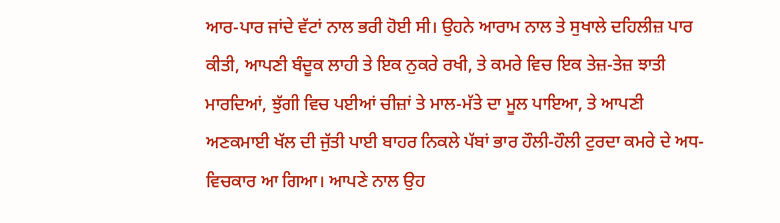ਆਰ-ਪਾਰ ਜਾਂਦੇ ਵੱਟਾਂ ਨਾਲ ਭਰੀ ਹੋਈ ਸੀ। ਉਹਨੇ ਆਰਾਮ ਨਾਲ ਤੇ ਸੁਖਾਲੇ ਦਹਿਲੀਜ਼ ਪਾਰ ਕੀਤੀ, ਆਪਣੀ ਬੰਦੂਕ ਲਾਹੀ ਤੇ ਇਕ ਨੁਕਰੇ ਰਖੀ, ਤੇ ਕਮਰੇ ਵਿਚ ਇਕ ਤੇਜ਼-ਤੇਜ਼ ਝਾਤੀ ਮਾਰਦਿਆਂ, ਝੁੱਗੀ ਵਿਚ ਪਈਆਂ ਚੀਜ਼ਾਂ ਤੇ ਮਾਲ-ਮੱਤੇ ਦਾ ਮੂਲ ਪਾਇਆ, ਤੇ ਆਪਣੀ ਅਣਕਮਾਈ ਖੱਲ ਦੀ ਜੁੱਤੀ ਪਾਈ ਬਾਹਰ ਨਿਕਲੇ ਪੱਬਾਂ ਭਾਰ ਹੌਲੀ-ਹੌਲੀ ਟੁਰਦਾ ਕਮਰੇ ਦੇ ਅਧ-ਵਿਚਕਾਰ ਆ ਗਿਆ। ਆਪਣੇ ਨਾਲ ਉਹ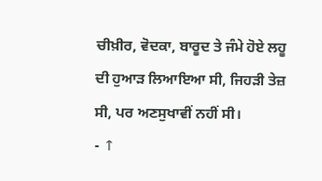ਚੀਖ਼ੀਰ, ਵੋਦਕਾ, ਬਾਰੂਦ ਤੇ ਜੰਮੇ ਹੋਏ ਲਹੂ ਦੀ ਹੁਆੜ ਲਿਆਇਆ ਸੀ, ਜਿਹੜੀ ਤੇਜ਼ ਸੀ, ਪਰ ਅਣਸੁਖਾਵੀਂ ਨਹੀਂ ਸੀ।
- ↑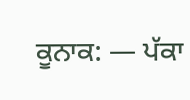ਕੂਨਾਕ: — ਪੱਕਾ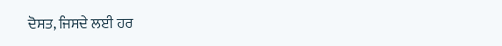ਦੋਸਤ, ਜਿਸਦੇ ਲਈ ਹਰ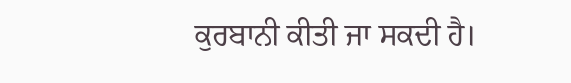ਕੁਰਬਾਨੀ ਕੀਤੀ ਜਾ ਸਕਦੀ ਹੈ।